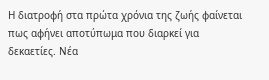Η διατροφή στα πρώτα χρόνια της ζωής φαίνεται πως αφήνει αποτύπωμα που διαρκεί για δεκαετίες. Νέα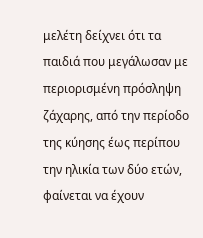μελέτη δείχνει ότι τα παιδιά που μεγάλωσαν με περιορισμένη πρόσληψη ζάχαρης, από την περίοδο της κύησης έως περίπου την ηλικία των δύο ετών, φαίνεται να έχουν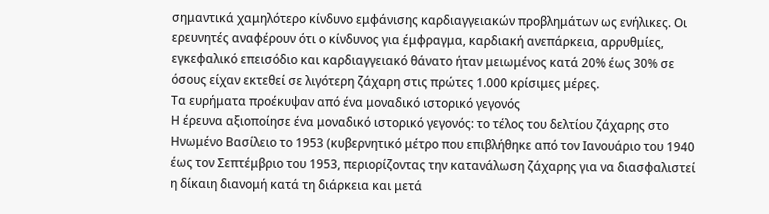σημαντικά χαμηλότερο κίνδυνο εμφάνισης καρδιαγγειακών προβλημάτων ως ενήλικες. Οι ερευνητές αναφέρουν ότι ο κίνδυνος για έμφραγμα, καρδιακή ανεπάρκεια, αρρυθμίες, εγκεφαλικό επεισόδιο και καρδιαγγειακό θάνατο ήταν μειωμένος κατά 20% έως 30% σε όσους είχαν εκτεθεί σε λιγότερη ζάχαρη στις πρώτες 1.000 κρίσιμες μέρες.
Τα ευρήματα προέκυψαν από ένα μοναδικό ιστορικό γεγονός
Η έρευνα αξιοποίησε ένα μοναδικό ιστορικό γεγονός: το τέλος του δελτίου ζάχαρης στο Ηνωμένο Βασίλειο το 1953 (κυβερνητικό μέτρο που επιβλήθηκε από τον Ιανουάριο του 1940 έως τον Σεπτέμβριο του 1953, περιορίζοντας την κατανάλωση ζάχαρης για να διασφαλιστεί η δίκαιη διανομή κατά τη διάρκεια και μετά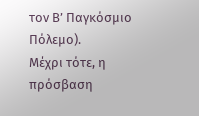τον Β’ Παγκόσμιο Πόλεμο).
Μέχρι τότε, η πρόσβαση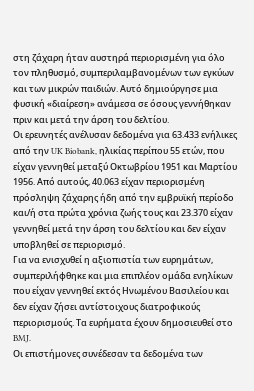στη ζάχαρη ήταν αυστηρά περιορισμένη για όλο τον πληθυσμό, συμπεριλαμβανομένων των εγκύων και των μικρών παιδιών. Αυτό δημιούργησε μια φυσική «διαίρεση» ανάμεσα σε όσους γεννήθηκαν πριν και μετά την άρση του δελτίου.
Οι ερευνητές ανέλυσαν δεδομένα για 63.433 ενήλικες από την UK Biobank, ηλικίας περίπου 55 ετών, που είχαν γεννηθεί μεταξύ Οκτωβρίου 1951 και Μαρτίου 1956. Από αυτούς, 40.063 είχαν περιορισμένη πρόσληψη ζάχαρης ήδη από την εμβρυϊκή περίοδο και/ή στα πρώτα χρόνια ζωής τους και 23.370 είχαν γεννηθεί μετά την άρση του δελτίου και δεν είχαν υποβληθεί σε περιορισμό.
Για να ενισχυθεί η αξιοπιστία των ευρημάτων, συμπεριλήφθηκε και μια επιπλέον ομάδα ενηλίκων που είχαν γεννηθεί εκτός Ηνωμένου Βασιλείου και δεν είχαν ζήσει αντίστοιχους διατροφικούς περιορισμούς. Τα ευρήματα έχουν δημοσιευθεί στο BMJ.
Οι επιστήμονες συνέδεσαν τα δεδομένα των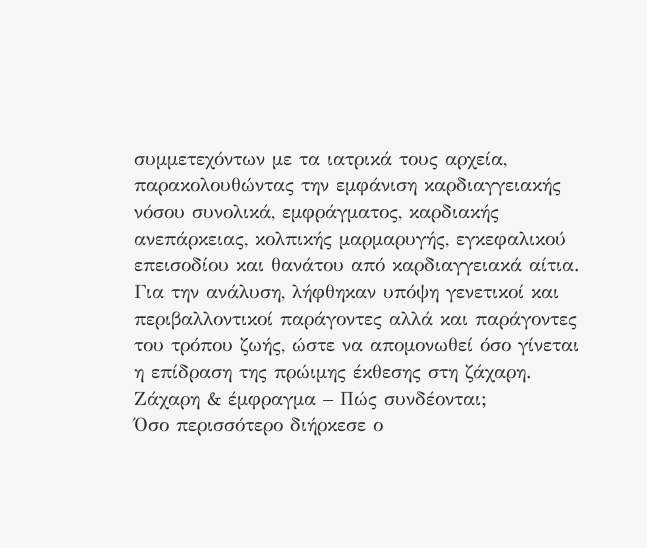συμμετεχόντων με τα ιατρικά τους αρχεία, παρακολουθώντας την εμφάνιση καρδιαγγειακής νόσου συνολικά, εμφράγματος, καρδιακής ανεπάρκειας, κολπικής μαρμαρυγής, εγκεφαλικού επεισοδίου και θανάτου από καρδιαγγειακά αίτια. Για την ανάλυση, λήφθηκαν υπόψη γενετικοί και περιβαλλοντικοί παράγοντες αλλά και παράγοντες του τρόπου ζωής, ώστε να απομονωθεί όσο γίνεται η επίδραση της πρώιμης έκθεσης στη ζάχαρη.
Ζάχαρη & έμφραγμα – Πώς συνδέονται;
Όσο περισσότερο διήρκεσε ο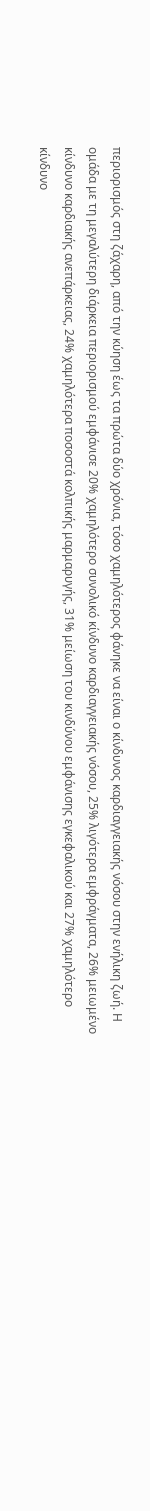περιορισμός στη ζάχαρη, από την κύηση έως τα πρώτα δύο χρόνια, τόσο χαμηλότερος φάνηκε να είναι ο κίνδυνος καρδιαγγειακής νόσου στην ενήλικη ζωή. Η ομάδα με τη μεγαλύτερη διάρκεια περιορισμού εμφάνισε 20% χαμηλότερο συνολικό κίνδυνο καρδιαγγειακής νόσου, 25% λιγότερα εμφράγματα, 26% μειωμένο κίνδυνο καρδιακής ανεπάρκειας, 24% χαμηλότερα ποσοστά κολπικής μαρμαρυγής, 31% μείωση του κινδύνου εμφάνισης εγκεφαλικού και 27% χαμηλότερο κίνδυνο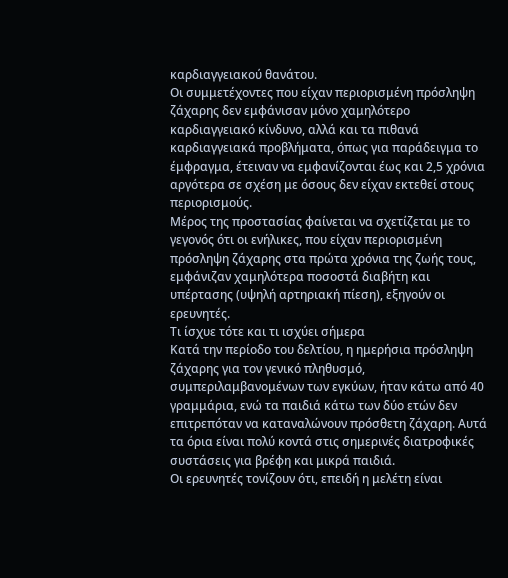καρδιαγγειακού θανάτου.
Οι συμμετέχοντες που είχαν περιορισμένη πρόσληψη ζάχαρης δεν εμφάνισαν μόνο χαμηλότερο καρδιαγγειακό κίνδυνο, αλλά και τα πιθανά καρδιαγγειακά προβλήματα, όπως για παράδειγμα το έμφραγμα, έτειναν να εμφανίζονται έως και 2,5 χρόνια αργότερα σε σχέση με όσους δεν είχαν εκτεθεί στους περιορισμούς.
Μέρος της προστασίας φαίνεται να σχετίζεται με το γεγονός ότι οι ενήλικες, που είχαν περιορισμένη πρόσληψη ζάχαρης στα πρώτα χρόνια της ζωής τους, εμφάνιζαν χαμηλότερα ποσοστά διαβήτη και υπέρτασης (υψηλή αρτηριακή πίεση), εξηγούν οι ερευνητές.
Τι ίσχυε τότε και τι ισχύει σήμερα
Κατά την περίοδο του δελτίου, η ημερήσια πρόσληψη ζάχαρης για τον γενικό πληθυσμό, συμπεριλαμβανομένων των εγκύων, ήταν κάτω από 40 γραμμάρια, ενώ τα παιδιά κάτω των δύο ετών δεν επιτρεπόταν να καταναλώνουν πρόσθετη ζάχαρη. Αυτά τα όρια είναι πολύ κοντά στις σημερινές διατροφικές συστάσεις για βρέφη και μικρά παιδιά.
Οι ερευνητές τονίζουν ότι, επειδή η μελέτη είναι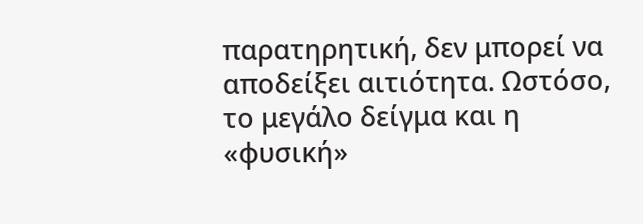παρατηρητική, δεν μπορεί να αποδείξει αιτιότητα. Ωστόσο, το μεγάλο δείγμα και η «φυσική»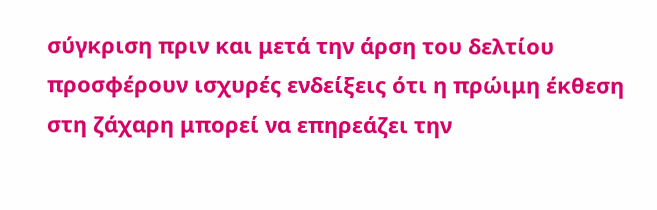σύγκριση πριν και μετά την άρση του δελτίου προσφέρουν ισχυρές ενδείξεις ότι η πρώιμη έκθεση στη ζάχαρη μπορεί να επηρεάζει την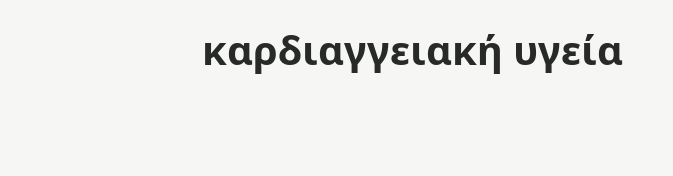καρδιαγγειακή υγεία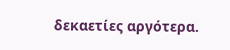δεκαετίες αργότερα.